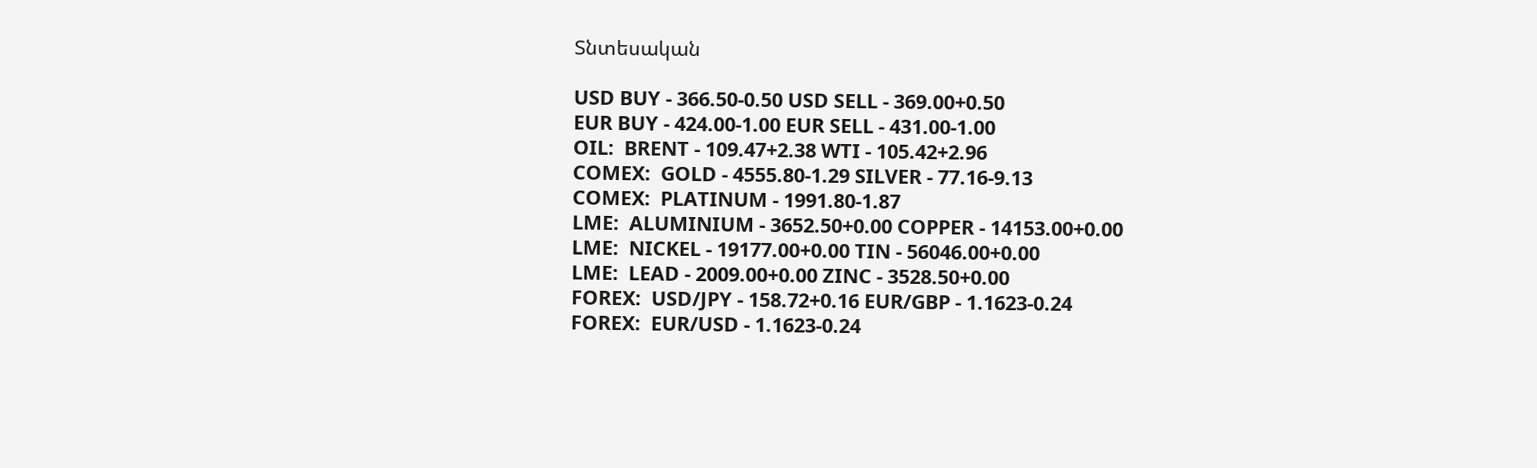Տնտեսական

USD BUY - 366.50-0.50 USD SELL - 369.00+0.50
EUR BUY - 424.00-1.00 EUR SELL - 431.00-1.00
OIL:  BRENT - 109.47+2.38 WTI - 105.42+2.96
COMEX:  GOLD - 4555.80-1.29 SILVER - 77.16-9.13
COMEX:  PLATINUM - 1991.80-1.87
LME:  ALUMINIUM - 3652.50+0.00 COPPER - 14153.00+0.00
LME:  NICKEL - 19177.00+0.00 TIN - 56046.00+0.00
LME:  LEAD - 2009.00+0.00 ZINC - 3528.50+0.00
FOREX:  USD/JPY - 158.72+0.16 EUR/GBP - 1.1623-0.24
FOREX:  EUR/USD - 1.1623-0.24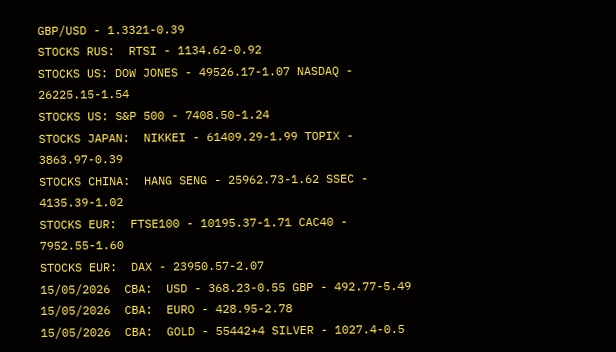GBP/USD - 1.3321-0.39
STOCKS RUS:  RTSI - 1134.62-0.92
STOCKS US: DOW JONES - 49526.17-1.07 NASDAQ - 26225.15-1.54
STOCKS US: S&P 500 - 7408.50-1.24
STOCKS JAPAN:  NIKKEI - 61409.29-1.99 TOPIX - 3863.97-0.39
STOCKS CHINA:  HANG SENG - 25962.73-1.62 SSEC - 4135.39-1.02
STOCKS EUR:  FTSE100 - 10195.37-1.71 CAC40 - 7952.55-1.60
STOCKS EUR:  DAX - 23950.57-2.07
15/05/2026  CBA:  USD - 368.23-0.55 GBP - 492.77-5.49
15/05/2026  CBA:  EURO - 428.95-2.78
15/05/2026  CBA:  GOLD - 55442+4 SILVER - 1027.4-0.5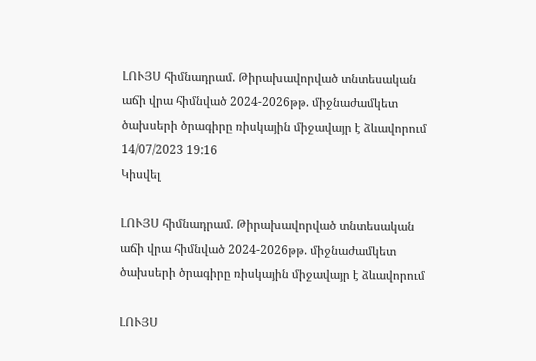ԼՈՒՅՍ հիմնադրամ. Թիրախավորված տնտեսական աճի վրա հիմնված 2024-2026թթ. միջնաժամկետ ծախսերի ծրագիրը ռիսկային միջավայր է ձևավորում
14/07/2023 19:16
Կիսվել

ԼՈՒՅՍ հիմնադրամ. Թիրախավորված տնտեսական աճի վրա հիմնված 2024-2026թթ. միջնաժամկետ ծախսերի ծրագիրը ռիսկային միջավայր է ձևավորում

ԼՈՒՅՍ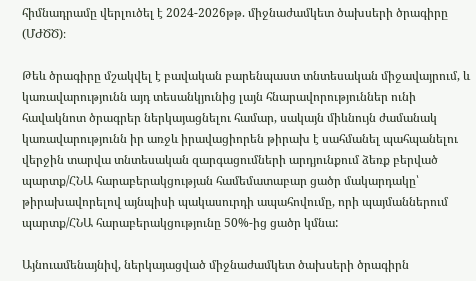հիմնադրամը վերլուծել է 2024-2026թթ. միջնաժամկետ ծախսերի ծրագիրը (ՄԺԾԾ)։

Թեև ծրագիրը մշակվել է բավական բարենպաստ տնտեսական միջավայրում, և կառավարությունն այդ տեսանկյունից լայն հնարավորություններ ունի հավակնոտ ծրագրեր ներկայացնելու համար, սակայն միևնույն ժամանակ կառավարությունն իր առջև իրավացիորեն թիրախ է սահմանել պահպանելու վերջին տարվա տնտեսական զարգացումների արդյունքում ձեռք բերված պարտք/ՀՆԱ հարաբերակցության համեմատաբար ցածր մակարդակը՝ թիրախավորելով այնպիսի պակասուրդի ապահովումը, որի պայմաններում պարտք/ՀՆԱ հարաբերակցությունը 50%-ից ցածր կմնա:

Այնուամենայնիվ, ներկայացված միջնաժամկետ ծախսերի ծրագիրն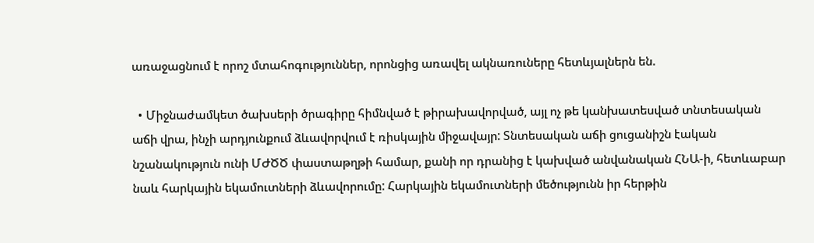առաջացնում է որոշ մտահոգություններ, որոնցից առավել ակնառուները հետևյալներն են.

  • Միջնաժամկետ ծախսերի ծրագիրը հիմնված է թիրախավորված, այլ ոչ թե կանխատեսված տնտեսական աճի վրա, ինչի արդյունքում ձևավորվում է ռիսկային միջավայր: Տնտեսական աճի ցուցանիշն էական նշանակություն ունի ՄԺԾԾ փաստաթղթի համար, քանի որ դրանից է կախված անվանական ՀՆԱ-ի, հետևաբար նաև հարկային եկամուտների ձևավորումը: Հարկային եկամուտների մեծությունն իր հերթին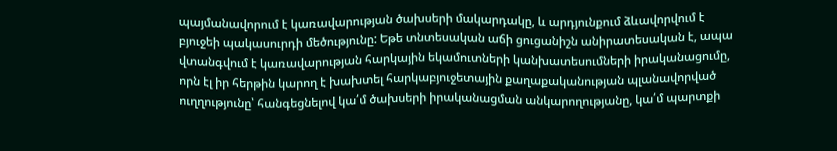պայմանավորում է կառավարության ծախսերի մակարդակը, և արդյունքում ձևավորվում է բյուջեի պակասուրդի մեծությունը: Եթե տնտեսական աճի ցուցանիշն անիրատեսական է, ապա վտանգվում է կառավարության հարկային եկամուտների կանխատեսումների իրականացումը, որն էլ իր հերթին կարող է խախտել հարկաբյուջետային քաղաքականության պլանավորված ուղղությունը՝ հանգեցնելով կա՛մ ծախսերի իրականացման անկարողությանը, կա՛մ պարտքի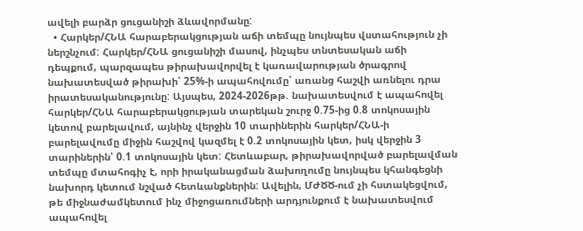ավելի բարձր ցուցանիշի ձևավորմանը:
  • Հարկեր/ՀՆԱ հարաբերակցության աճի տեմպը նույնպես վստահություն չի ներշնչում: Հարկեր/ՀՆԱ ցուցանիշի մասով, ինչպես տնտեսական աճի դեպքում, պարզապես թիրախավորվել է կառավարության ծրագրով նախատեսված թիրախի՝ 25%-ի ապահովումը՝ առանց հաշվի առնելու դրա իրատեսականությունը: Այսպես, 2024-2026թթ. նախատեսվում է ապահովել հարկեր/ՀՆԱ հարաբերակցության տարեկան շուրջ 0.75-ից 0.8 տոկոսային կետով բարելավում, այնինչ վերջին 10 տարիներին հարկեր/ՀՆԱ-ի բարելավումը միջին հաշվով կազմել է 0.2 տոկոսային կետ, իսկ վերջին 3 տարիներին՝ 0.1 տոկոսային կետ: Հետևաբար, թիրախավորված բարելավման տեմպը մտահոգիչ է, որի իրականացման ձախողումը նույնպես կհանգեցնի նախորդ կետում նշված հետևանքներին: Ավելին, ՄԺԾԾ-ում չի հստակեցվում, թե միջնաժամկետում ինչ միջոցառումների արդյունքում է նախատեսվում ապահովել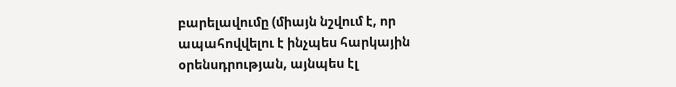բարելավումը (միայն նշվում է, որ ապահովվելու է ինչպես հարկային օրենսդրության, այնպես էլ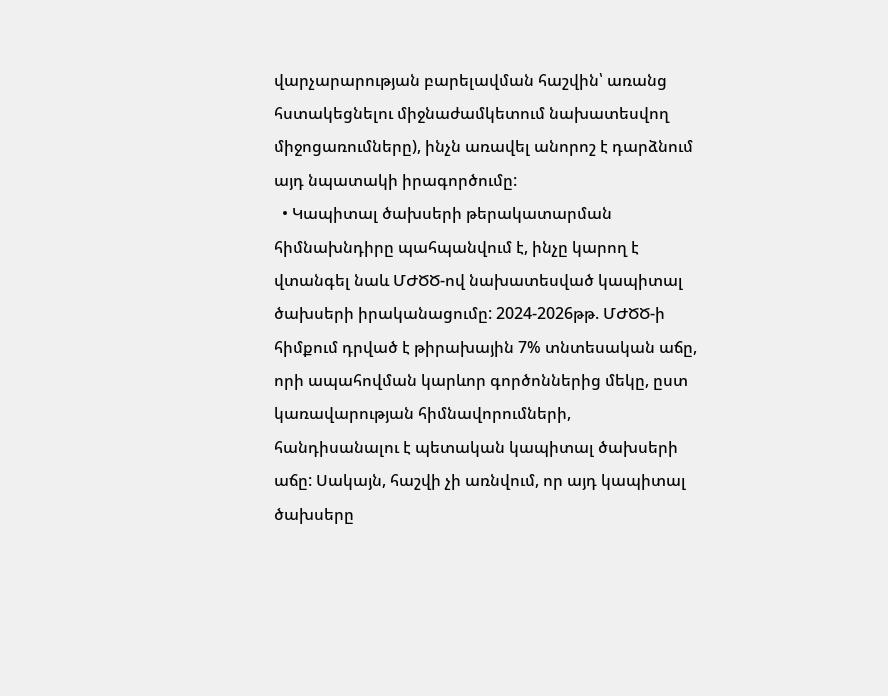վարչարարության բարելավման հաշվին՝ առանց հստակեցնելու միջնաժամկետում նախատեսվող միջոցառումները), ինչն առավել անորոշ է դարձնում այդ նպատակի իրագործումը:
  • Կապիտալ ծախսերի թերակատարման հիմնախնդիրը պահպանվում է, ինչը կարող է վտանգել նաև ՄԺԾԾ-ով նախատեսված կապիտալ ծախսերի իրականացումը: 2024-2026թթ. ՄԺԾԾ-ի հիմքում դրված է թիրախային 7% տնտեսական աճը, որի ապահովման կարևոր գործոններից մեկը, ըստ կառավարության հիմնավորումների, հանդիսանալու է պետական կապիտալ ծախսերի աճը: Սակայն, հաշվի չի առնվում, որ այդ կապիտալ ծախսերը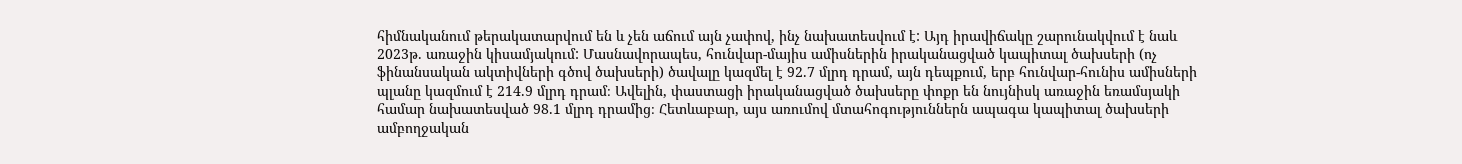հիմնականում թերակատարվում են և չեն աճում այն չափով, ինչ նախատեսվում է: Այդ իրավիճակը շարունակվում է նաև 2023թ. առաջին կիսամյակում: Մասնավորապես, հունվար-մայիս ամիսներին իրականացված կապիտալ ծախսերի (ոչ ֆինանսական ակտիվների գծով ծախսերի) ծավալը կազմել է 92.7 մլրդ դրամ, այն դեպքում, երբ հունվար-հունիս ամիսների պլանը կազմում է 214.9 մլրդ դրամ։ Ավելին, փաստացի իրականացված ծախսերը փոքր են նույնիսկ առաջին եռամսյակի համար նախատեսված 98.1 մլրդ դրամից։ Հետևաբար, այս առումով մտահոգություններն ապագա կապիտալ ծախսերի ամբողջական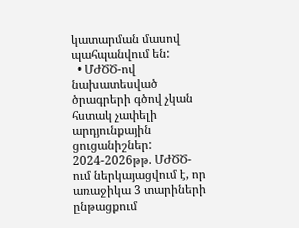կատարման մասով պահպանվում են:
  • ՄԺԾԾ-ով նախատեսված ծրագրերի գծով չկան հստակ չափելի արդյունքային ցուցանիշներ: 2024-2026թթ. ՄԺԾԾ-ում ներկայացվում է, որ առաջիկա 3 տարիների ընթացքում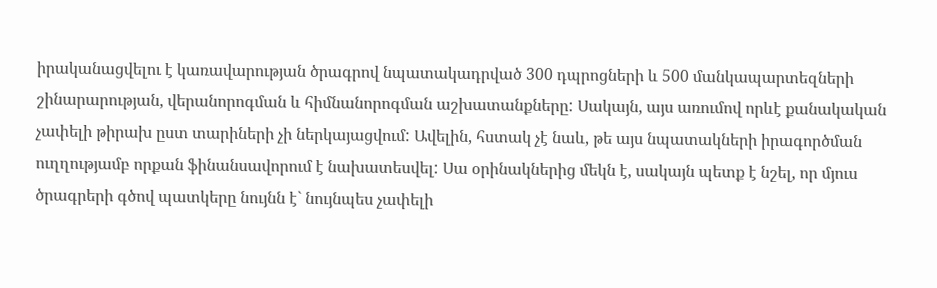իրականացվելու է կառավարության ծրագրով նպատակադրված 300 դպրոցների և 500 մանկապարտեզների շինարարության, վերանորոգման և հիմնանորոգման աշխատանքները: Սակայն, այս առումով որևէ քանակական չափելի թիրախ ըստ տարիների չի ներկայացվում: Ավելին, հստակ չէ նաև, թե այս նպատակների իրագործման ուղղությամբ որքան ֆինանսավորում է նախատեսվել: Սա օրինակներից մեկն է, սակայն պետք է նշել, որ մյուս ծրագրերի գծով պատկերը նույնն է` նույնպես չափելի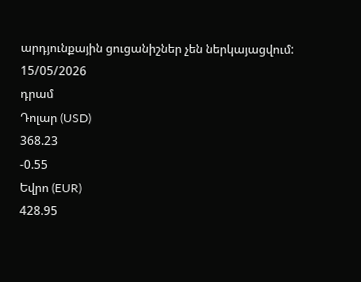արդյունքային ցուցանիշներ չեն ներկայացվում:
15/05/2026
դրամ
Դոլար (USD)
368.23
-0.55
Եվրո (EUR)
428.95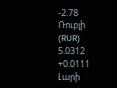-2.78
Ռուբլի (RUR)
5.0312
+0.0111
Լարի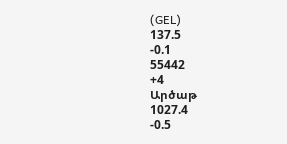(GEL)
137.5
-0.1
55442
+4
Արծաթ
1027.4
-0.5